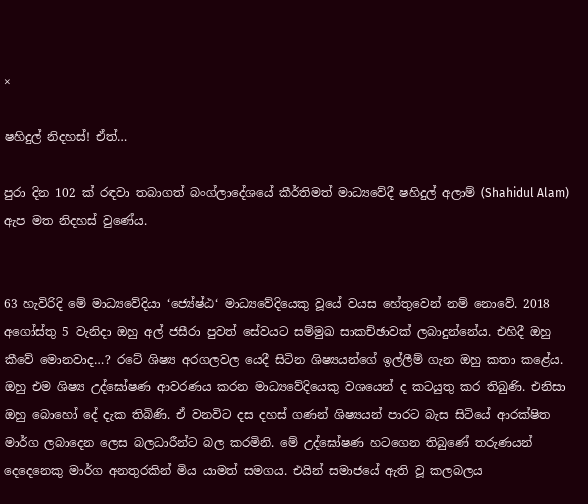×

ෂහිදුල් නිදහස්! ඒත්…

පුරා දින 102 ක් රඳවා තබාගත් බංග්ලාදේශයේ කීර්තිමත් මාධ්‍යවේදී ෂහිදුල් අලාම් (Shahidul Alam) ඇප මත නිදහස් වුණේය.


63 හැවිරිදි මේ මාධ්‍යවේදියා ‘ජ්‍යේෂ්ඨ‘ මාධ්‍යවේදියෙකු වූයේ වයස හේතුවෙන් නම් නොවේ. 2018 අගෝස්තු 5 වැනිදා ඔහු අල් ජසීරා පුවත් සේවයට සම්මුඛ සාකච්ඡාවක් ලබාදුන්නේය. එහිදී ඔහු කීවේ මොනවාද…? රටේ ශිෂ්‍ය අරගලවල යෙදී සිටින ශිෂ්‍යයන්ගේ ඉල්ලීම් ගැන ඔහු කතා කළේය. ඔහු එම ශිෂ්‍ය උද්ඝෝෂණ ආවරණය කරන මාධ්‍යවේදියෙකු වශයෙන් ද කටයුතු කර තිබුණි. එනිසා ඔහු බොහෝ දේ දැක තිබිණි. ඒ වනවිට දස දහස් ගණන් ශිෂ්‍යයන් පාරට බැස සිටියේ ආරක්ෂිත මාර්ග ලබාදෙන ලෙස බලධාරීන්ට බල කරමිනි. මේ උද්ඝෝෂණ හටගෙන තිබුණේ තරුණයන් දෙදෙනෙකු මාර්ග අනතුරකින් මිය යාමත් සමගය. එයින් සමාජයේ ඇති වූ කලබලය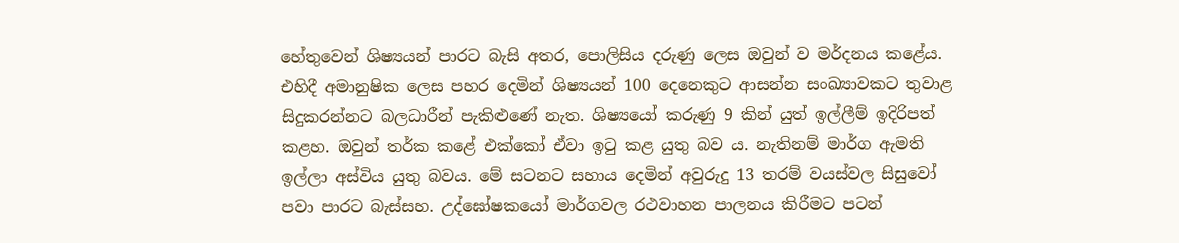හේතුවෙන් ශිෂ්‍යයන් පාරට බැසි අතර, පොලිසිය දරුණු ලෙස ඔවුන් ව මර්දනය කළේය. එහිදී අමානුෂික ලෙස පහර දෙමින් ශිෂ්‍යයන් 100 දෙනෙකුට ආසන්න සංඛ්‍යාවකට තුවාළ සිදුකරන්නට බලධාරීන් පැකිළුණේ නැත. ශිෂ්‍යයෝ කරුණු 9 කින් යුත් ඉල්ලීම් ඉදිරිපත් කළහ. ඔවුන් තර්ක කළේ එක්කෝ ඒවා ඉටු කළ යුතු බව ය. නැතිනම් මාර්ග ඇමති ඉල්ලා අස්විය යුතු බවය. මේ සටනට සහාය දෙමින් අවුරුදු 13 තරම් වයස්වල සිසුවෝ පවා පාරට බැස්සහ. උද්ඝෝෂකයෝ මාර්ගවල රථවාහන පාලනය කිරීමට පටන්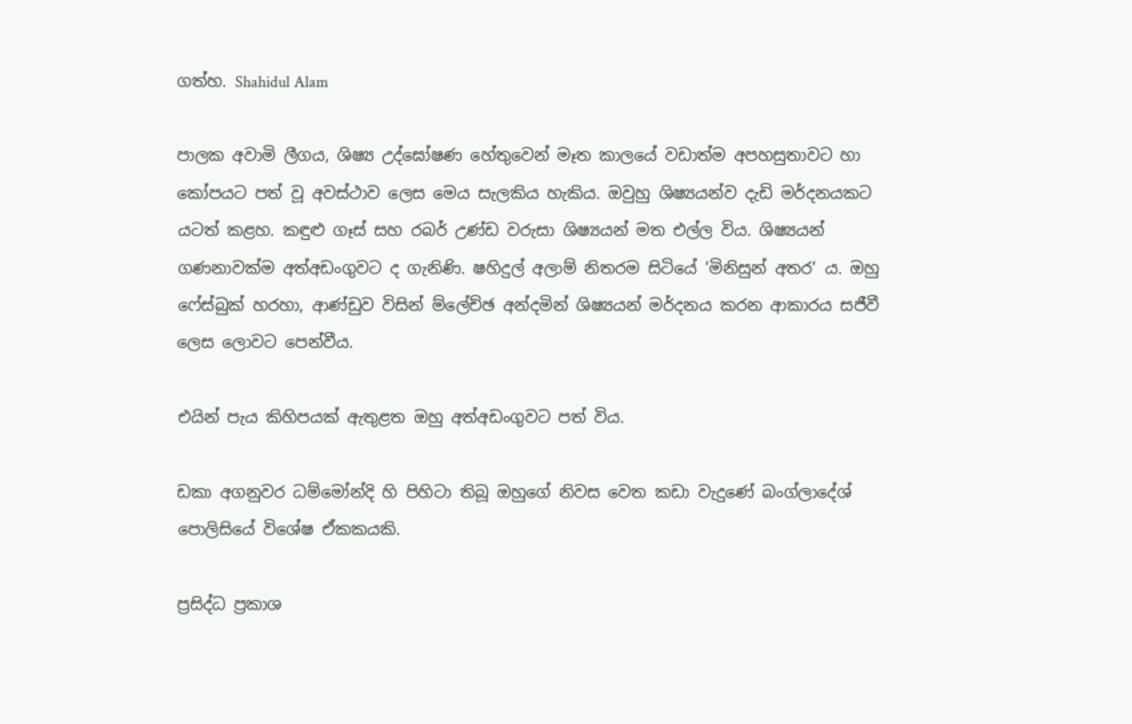ගත්හ. Shahidul Alam

පාලක අවාමි ලීගය, ශිෂ්‍ය උද්ඝෝෂණ හේතුවෙන් මෑත කාලයේ වඩාත්ම අපහසුතාවට හා කෝපයට පත් වූ අවස්ථාව ලෙස මෙය සැලකිය හැකිය. ඔවුහු ශිෂ්‍යයන්ව දැඩි මර්දනයකට යටත් කළහ. කඳුළු ගෑස් සහ රබර් උණ්ඩ වරුසා ශිෂ්‍යයන් මත එල්ල විය. ශිෂ්‍යයන් ගණනාවක්ම අත්අඩංගුවට ද ගැනිණි. ෂහිදුල් අලාම් නිතරම සිටියේ ‘මිනිසුන් අතර‘ ය. ඔහු ෆේස්බුක් හරහා, ආණ්ඩුව විසින් ම්ලේච්ඡ අන්දමින් ශිෂ්‍යයන් මර්දනය කරන ආකාරය සජීවී ලෙස ලොවට පෙන්වීය.

එයින් පැය කිහිපයක් ඇතුළත ඔහු අත්අඩංගුවට පත් විය.

ඩකා අගනුවර ධම්මෝන්දි හි පිහිටා තිබූ ඔහුගේ නිවස වෙත කඩා වැදුණේ බංග්ලාදේශ් පොලිසියේ විශේෂ ඒකකයකි.

ප්‍රසිද්ධ ප්‍රකාශ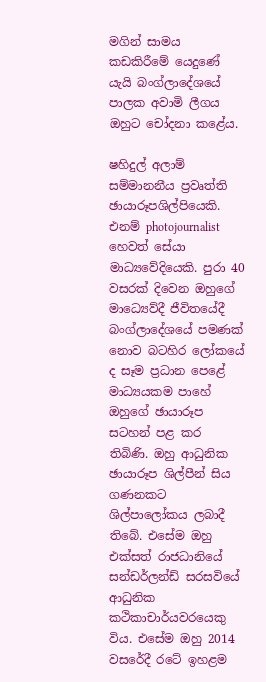මගින් සාමය කඩකිරීමේ යෙදුණේ යැයි බංග්ලාදේශයේ පාලක අවාමි ලීගය ඔහුට චෝදනා කළේය.

ෂහිදුල් අලාම් සම්මානනීය ප්‍රවෘත්ති ඡායාරූපශිල්පියෙකි. එනම් photojournalist හෙවත් සේයා මාධ්‍යවේදියෙකි. පුරා 40 වසරක් දිවෙන ඔහුගේ මාධ්‍යෙව්දී ජීවිතයේදී බංග්ලාදේශයේ පමණක් නොව බටහිර ලෝකයේ ද සෑම ප්‍රධාන පෙළේ මාධ්‍යයකම පාහේ ඔහුගේ ඡායාරූප සටහන් පළ කර තිබිණි. ඔහු ආධුනික ඡායාරූප ශිල්පීන් සිය ගණනකට ශිල්පාලෝකය ලබාදී තිබේ. එසේම ඔහු එක්සත් රාජධානියේ සන්ඩර්ලන්ඩ් සරසවියේ ආධුනික කථිකාචාර්යවරයෙකු විය. එසේම ඔහු 2014 වසරේදී රටේ ඉහළම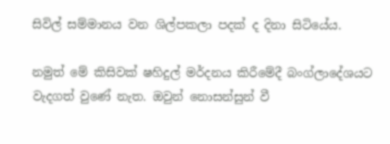සිවිල් සම්මානය වන ශිල්පකලා පදක් ද දිනා සිටියේය.

නමුත් මේ කිසිවක් ෂහිදුල් මර්දනය කිරීමේදී බංග්ලාදේශයට වැදගත් වුණේ නැත. ඔවුන් නොසන්සුන් වී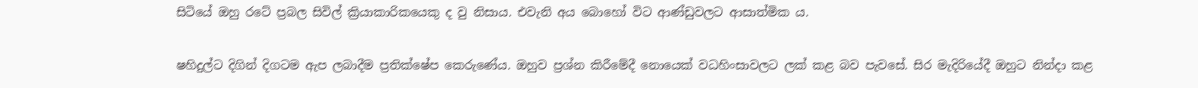සිටියේ ඔහු රටේ ප්‍රබල සිවිල් ක්‍රියාකාරිකයෙකු ද වු නිසාය. එවැනි අය බොහෝ විට ආණ්ඩුවලට ආසාත්මික ය.

ෂහිදුල්ට දිගින් දිගටම ඇප ලබාදීම ප්‍රතික්ෂේප කෙරුණේය. ඔහුව ප්‍රශ්න කිරීමේදී නොයෙක් වධහිංසාවලට ලක් කළ බව පැවසේ. සිර මැදිරියේදී ඔහුට නින්දා කළ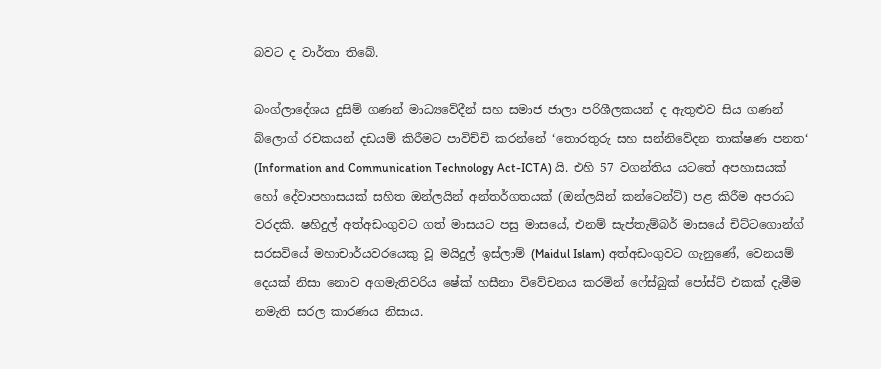බවට ද වාර්තා තිබේ.

බංග්ලාදේශය දුසිම් ගණන් මාධ්‍යවේදීන් සහ සමාජ ජාලා පරිශීලකයන් ද ඇතුළුව සිය ගණන් බ්ලොග් රචකයන් දඩයම් කිරීමට පාවිච්චි කරන්නේ ‘තොරතුරු සහ සන්නිවේදන තාක්ෂණ පනත‘ (Information and Communication Technology Act-ICTA) යි. එහි 57 වගන්තිය යටතේ අපහාසයක් හෝ දේවාපහාසයක් සහිත ඔන්ලයින් අන්තර්ගතයක් (ඔන්ලයින් කන්ටෙන්ට්) පළ කිරීම අපරාධ වරදකි. ෂහිදුල් අත්අඩංගුවට ගත් මාසයට පසු මාසයේ, එනම් සැප්තැම්බර් මාසයේ චිට්ටගොන්ග් සරසවියේ මහාචාර්යවරයෙකු වූ මයිදුල් ඉස්ලාම් (Maidul Islam) අත්අඩංගුවට ගැනුණේ, වෙනයම් දෙයක් නිසා නොව අගමැතිවරිය ෂේක් හසීනා විවේචනය කරමින් ෆේස්බුක් පෝස්ට් එකක් දැමීම නමැති සරල කාරණය නිසාය.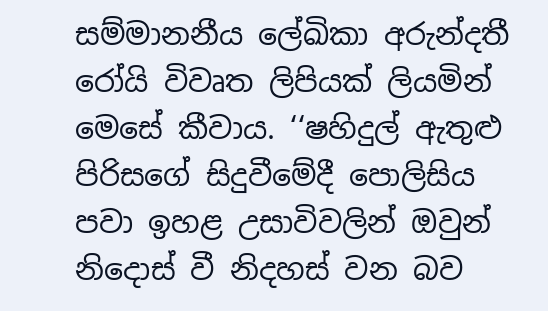සම්මානනීය ලේඛිකා අරුන්දතී රෝයි විවෘත ලිපියක් ලියමින් මෙසේ කීවාය. ‘‘ෂහිදුල් ඇතුළු පිරිසගේ සිදුවීමේදී පොලිසිය පවා ඉහළ උසාවිවලින් ඔවුන් නිදොස් වී නිදහස් වන බව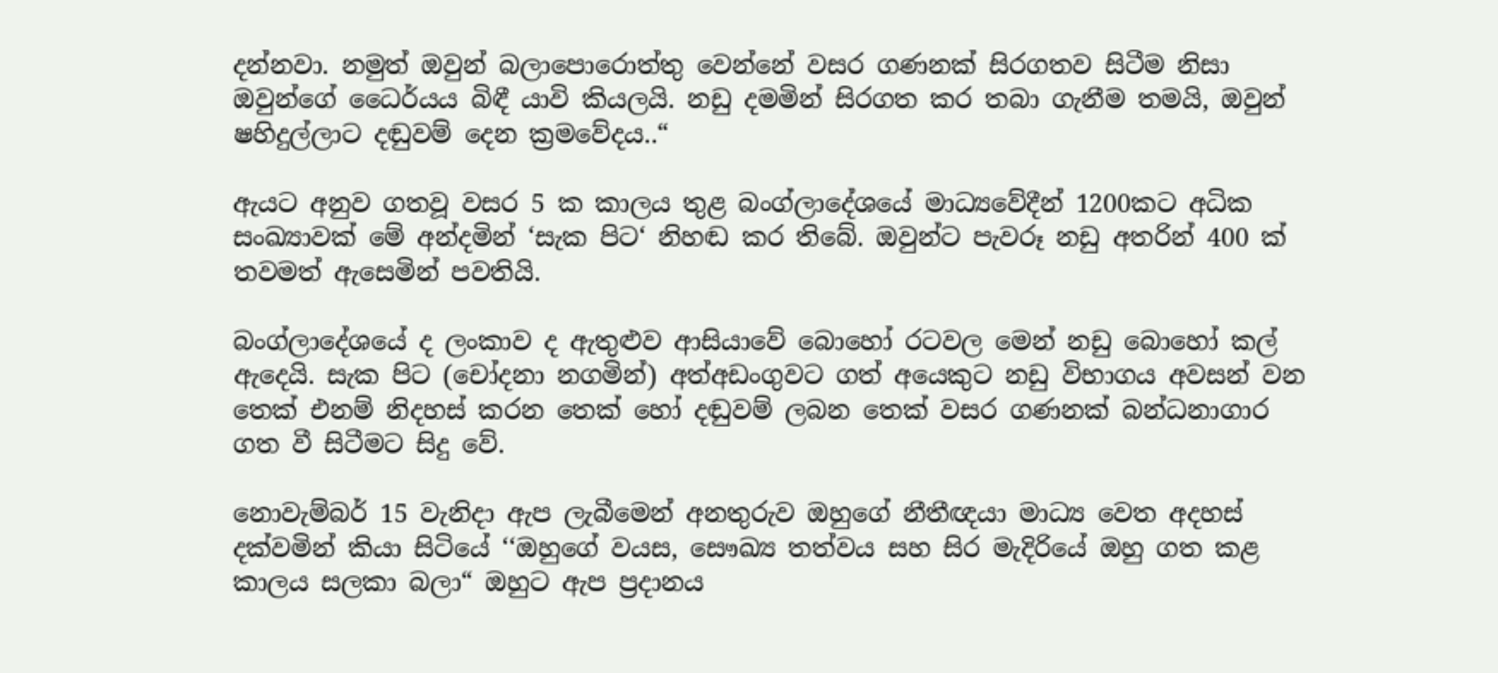දන්නවා. නමුත් ඔවුන් බලාපොරොත්තු වෙන්නේ වසර ගණනක් සිරගතව සිටීම නිසා ඔවුන්ගේ ධෛර්යය බිඳී යාවි කියලයි. නඩු දමමින් සිරගත කර තබා ගැනීම තමයි, ඔවුන් ෂහිදුල්ලාට දඬුවම් දෙන ක්‍රමවේදය..“

ඇයට අනුව ගතවූ වසර 5 ක කාලය තුළ බංග්ලාදේශයේ මාධ්‍යවේදීන් 1200කට අධික සංඛ්‍යාවක් මේ අන්දමින් ‘සැක පිට‘ නිහඬ කර තිබේ. ඔවුන්ට පැවරූ නඩු අතරින් 400 ක් තවමත් ඇසෙමින් පවතියි.

බංග්ලාදේශයේ ද ලංකාව ද ඇතුළුව ආසියාවේ බොහෝ රටවල මෙන් නඩු බොහෝ කල් ඇදෙයි. සැක පිට (චෝදනා නගමින්) අත්අඩංගුවට ගත් අයෙකුට නඩු විභාගය අවසන් වන තෙක් එනම් නිදහස් කරන තෙක් හෝ දඬුවම් ලබන තෙක් වසර ගණනක් බන්ධනාගාර ගත වී සිටීමට සිදු වේ.

නොවැම්බර් 15 වැනිදා ඇප ලැබීමෙන් අනතුරුව ඔහුගේ නීතීඥයා මාධ්‍ය වෙත අදහස් දක්වමින් කියා සිටියේ ‘‘ඔහුගේ වයස, සෞඛ්‍ය තත්වය සහ සිර මැදිරියේ ඔහු ගත කළ කාලය සලකා බලා“ ඔහුට ඇප ප්‍රදානය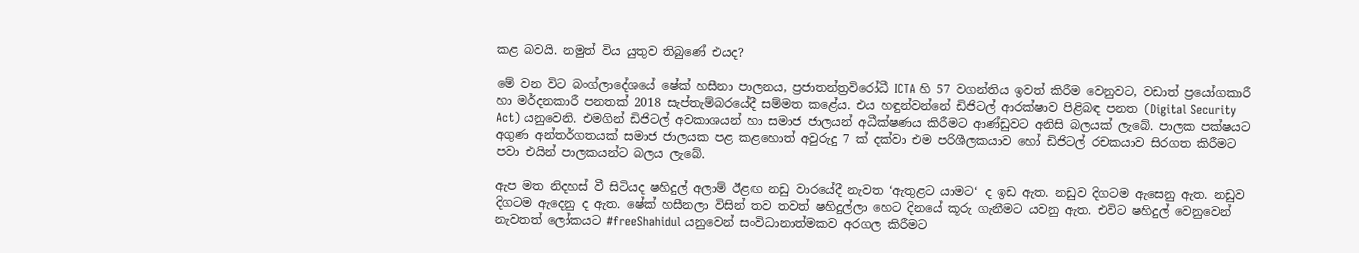කළ බවයි. නමුත් විය යුතුව තිබුණේ එයද?

මේ වන විට බංග්ලාදේශයේ ෂේක් හසීනා පාලනය, ප්‍රජාතන්ත්‍රවිරෝධී ICTA හි 57 වගන්තිය ඉවත් කිරීම වෙනුවට, වඩාත් ප්‍රයෝගකාරී හා මර්දනකාරී පනතක් 2018 සැප්තැම්බරයේදී සම්මත කළේය. එය හඳුන්වන්නේ ඩිජිටල් ආරක්ෂාව පිළිබඳ පනත (Digital Security Act) යනුවෙනි. එමගින් ඩිජිටල් අවකාශයන් හා සමාජ ජාලයන් අධීක්ෂණය කිරීමට ආණ්ඩුවට අනිසි බලයක් ලැබේ. පාලක පක්ෂයට අගුණ අන්තර්ගතයක් සමාජ ජාලයක පළ කළහොත් අවුරුදු 7 ක් දක්වා එම පරිශීලකයාව හෝ ඩිජිටල් රචකයාව සිරගත කිරීමට පවා එයින් පාලකයන්ට බලය ලැබේ.

ඇප මත නිදහස් වී සිටියද ෂහිදුල් අලාම් ඊළඟ නඩු වාරයේදී නැවත ‘ඇතුළට යාමට‘ ද ඉඩ ඇත. නඩුව දිගටම ඇසෙනු ඇත. නඩුව දිගටම ඇදෙනු ද ඇත. ෂේක් හසීනලා විසින් තව තවත් ෂහිදුල්ලා හෙට දිනයේ කූරු ගැනීමට යවනු ඇත. එවිට ෂහිදුල් වෙනුවෙන් නැවතත් ලෝකයට #freeShahidul යනුවෙන් සංවිධානාත්මකව අරගල කිරීමට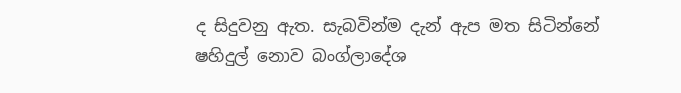ද සිදුවනු ඇත. සැබවින්ම දැන් ඇප මත සිටින්නේ ෂහිදුල් නොව බංග්ලාදේශ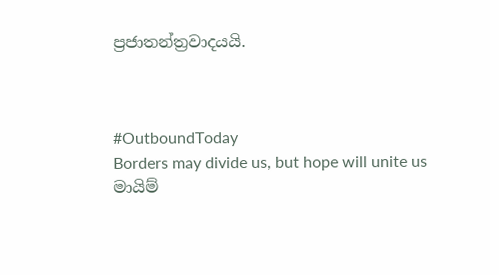ප්‍රජාතන්ත්‍රවාදයයි.



#OutboundToday
Borders may divide us, but hope will unite us
මායිම්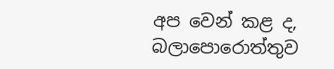අප වෙන් කළ ද, බලාපොරොත්තුව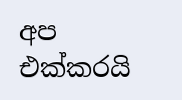අප එක්කරයි